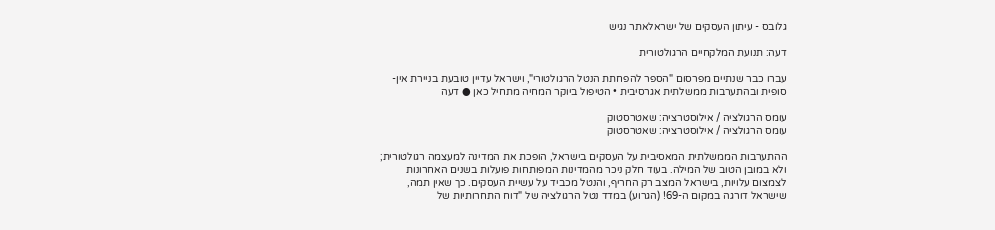גלובס - עיתון העסקים של ישראלאתר נגיש

דעה: תנועת המלקחיים הרגולטורית

עברו כבר שנתיים מפרסום "הספר להפחתת הנטל הרגולטורי", וישראל עדיין טובעת בניירת אין-סופית ובהתערבות ממשלתית אגרסיבית • הטיפול ביוקר המחיה מתחיל כאן ● דעה

עומס הרגולציה / אילוסטרציה: שאטרסטוק
עומס הרגולציה / אילוסטרציה: שאטרסטוק

ההתערבות הממשלתית המאסיבית על העסקים בישראל, הופכת את המדינה למעצמה רגולטורית; ולא במובן הטוב של המילה. בעוד חלק ניכר מהמדינות המפותחות פועלות בשנים האחרונות לצמצום עלויות, בישראל המצב רק החריף, והנטל מכביד על עשיית העסקים. כך שאין תמה, שישראל דורגה במקום ה-69! (הגרוע) במדד נטל הרגולציה של "דוח התחרותיות של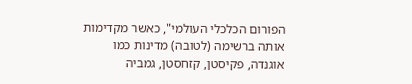הפורום הכלכלי העולמי", כאשר מקדימות אותה ברשימה (לטובה) מדינות כמו אוגנדה, פקיסטן, קזחסטן, גמביה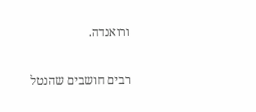ורואנדה.

רבים חושבים שהנטל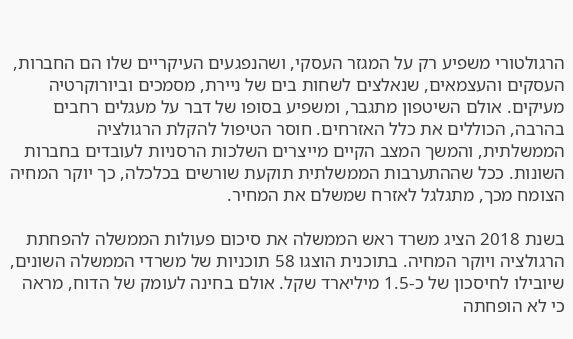הרגולטורי משפיע רק על המגזר העסקי, ושהנפגעים העיקריים שלו הם החברות, העסקים והעצמאים, שנאלצים לשחות בים של ניירת, מסמכים וביורוקרטיה מעיקים. אולם השיטפון מתגבר, ומשפיע בסופו של דבר על מעגלים רחבים בהרבה, הכוללים את כלל האזרחים. חוסר הטיפול להקלת הרגולציה הממשלתית, והמשך המצב הקיים מייצרים השלכות הרסניות לעובדים בחברות השונות. ככל שההתערבות הממשלתית תוקעת שורשים בכלכלה, כך יוקר המחיה הצומח מכך, מתגלגל לאזרח שמשלם את המחיר.

בשנת 2018 הציג משרד ראש הממשלה את סיכום פעולות הממשלה להפחתת הרגולציה ויוקר המחיה. בתוכנית הוצגו 58 תוכניות של משרדי הממשלה השונים, שיובילו לחיסכון של כ-1.5 מיליארד שקל. אולם בחינה לעומק של הדוח, מראה כי לא הופחתה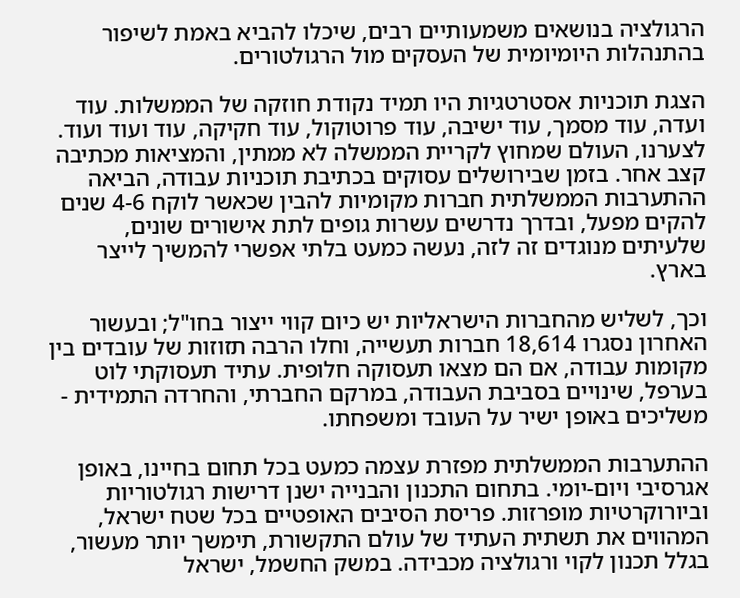הרגולציה בנושאים משמעותיים רבים, שיכלו להביא באמת לשיפור בהתנהלות היומיומית של העסקים מול הרגולטורים.

הצגת תוכניות אסטרטגיות היו תמיד נקודת חוזקה של הממשלות. עוד ועדה, עוד מסמך, עוד ישיבה, עוד פרוטוקול, עוד חקיקה, עוד ועוד ועוד. לצערנו, העולם שמחוץ לקריית הממשלה לא ממתין, והמציאות מכתיבה קצב אחר. בזמן שבירושלים עסוקים בכתיבת תוכניות עבודה, הביאה ההתערבות הממשלתית חברות מקומיות להבין שכאשר לוקח 4-6 שנים להקים מפעל, ובדרך נדרשים עשרות גופים לתת אישורים שונים, שלעיתים מנוגדים זה לזה, נעשה כמעט בלתי אפשרי להמשיך לייצר בארץ.

וכך, לשליש מהחברות הישראליות יש כיום קווי ייצור בחו"ל; ובעשור האחרון נסגרו 18,614 חברות תעשייה, וחלו הרבה תזוזות של עובדים בין מקומות עבודה, אם הם מצאו תעסוקה חלופית. עתיד תעסוקתי לוט בערפל, שינויים בסביבת העבודה, במרקם החברתי, והחרדה התמידית - משליכים באופן ישיר על העובד ומשפחתו.

ההתערבות הממשלתית מפזרת עצמה כמעט בכל תחום בחיינו, באופן אגרסיבי ויום-יומי. בתחום התכנון והבנייה ישנן דרישות רגולטוריות וביורוקרטיות מופרזות. פריסת הסיבים האופטיים בכל שטח ישראל, המהווים את תשתית העתיד של עולם התקשורת, תימשך יותר מעשור, בגלל תכנון לקוי ורגולציה מכבידה. במשק החשמל, ישראל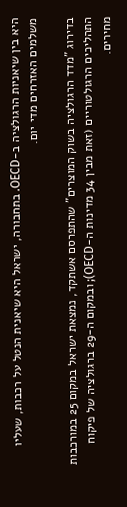היא בין שיאניות הרגולציה ב-OECD. בתחבורה, ישראל היא שיאנית הנטל על רכבות, שעליו משלמים האזרחים מדי יום.

בדירוג "מדד הרגולציה בשוק המוצרים" שהתפרסם אשתקד, נמצאת ישראל במקום 25 במורכבות התהליכים הרגולטוריים (זאת מבין 34 מדינות ה-OECD); ובמקום ה-29 ברגולציה של פיקוח מחירים.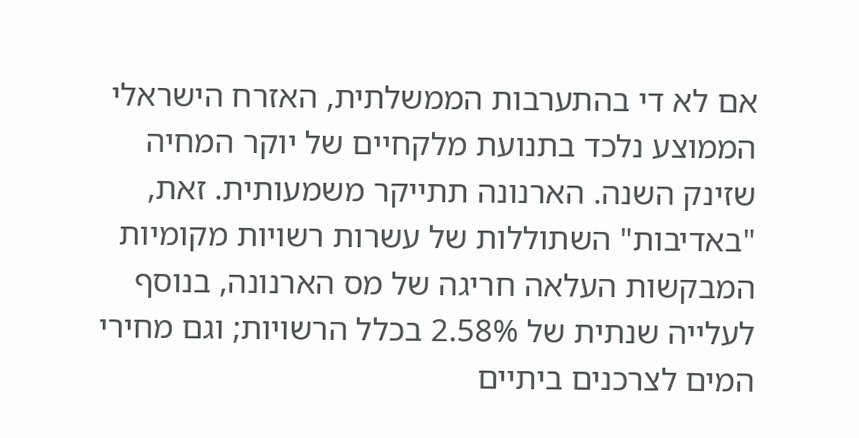אם לא די בהתערבות הממשלתית, האזרח הישראלי הממוצע נלכד בתנועת מלקחיים של יוקר המחיה שזינק השנה. הארנונה תתייקר משמעותית. זאת, "באדיבות" השתוללות של עשרות רשויות מקומיות המבקשות העלאה חריגה של מס הארנונה, בנוסף לעלייה שנתית של 2.58% בכלל הרשויות; וגם מחירי המים לצרכנים ביתיים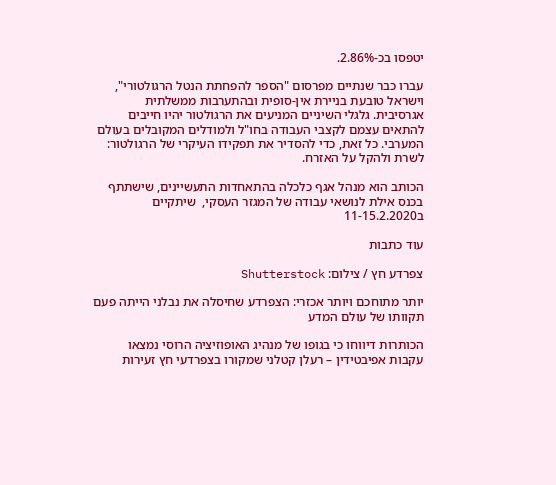יטפסו בכ-2.86%.

עברו כבר שנתיים מפרסום "הספר להפחתת הנטל הרגולטורי", וישראל טובעת בניירת אין-סופית ובהתערבות ממשלתית אגרסיבית. גלגלי השיניים המניעים את הרגולטור יהיו חייבים להתאים עצמם לקצבי העבודה בחו"ל ולמודלים המקובלים בעולם המערבי. כל זאת, כדי להסדיר את תפקידו העיקרי של הרגולטור: לשרת ולהקל על האזרח.

הכותב הוא מנהל אגף כלכלה בהתאחדות התעשיינים, שישתתף בכנס אילת לנושאי עבודה של המגזר העסקי,  שיתקיים ב11-15.2.2020

עוד כתבות

צפרדע חץ / צילום: Shutterstock

יותר מתוחכם ויותר אכזרי: הצפרדע שחיסלה את נבלני הייתה פעם תקוותו של עולם המדע

הכותרות דיווחו כי בגופו של מנהיג האופוזיציה הרוסי נמצאו עקבות אפיבטידין – רעלן קטלני שמקורו בצפרדעי חץ זעירות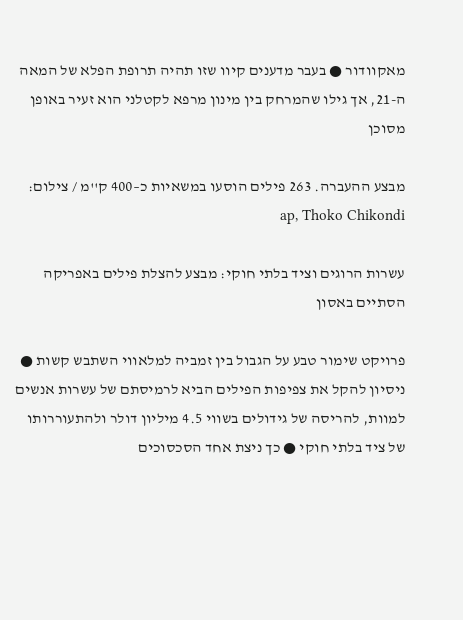מאקוודור ● בעבר מדענים קיוו שזו תהיה תרופת הפלא של המאה ה-21, אך גילו שהמרחק בין מינון מרפא לקטלני הוא זעיר באופן מסוכן

מבצע ההעברה. 263 פילים הוסעו במשאיות כ–400 ק''מ / צילום: ap, Thoko Chikondi

עשרות הרוגים וציד בלתי חוקי: מבצע להצלת פילים באפריקה הסתיים באסון

פרויקט שימור טבע על הגבול בין זמביה למלאווי השתבש קשות ● ניסיון להקל את צפיפות הפילים הביא לרמיסתם של עשרות אנשים למוות, להריסה של גידולים בשווי 4.5 מיליון דולר ולהתעוררותו של ציד בלתי חוקי ● כך ניצת אחד הסכסוכים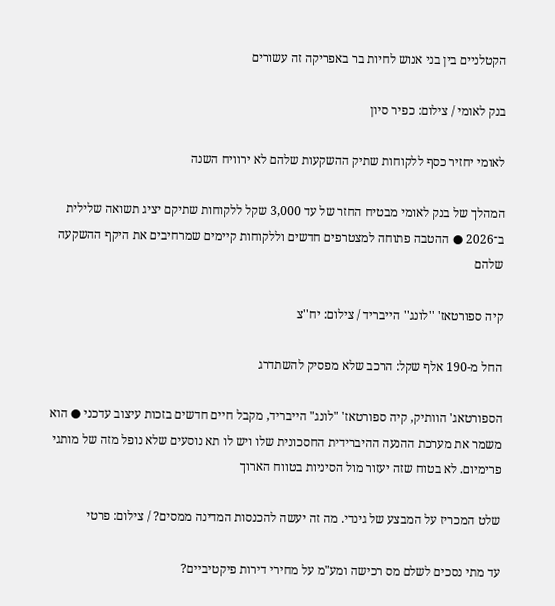הקטלניים בין בני אנוש לחיות בר באפריקה זה עשורים

בנק לאומי / צילום: כפיר סיון

לאומי יחזיר כסף ללקוחות שתיק ההשקעות שלהם לא ירוויח השנה

המהלך של בנק לאומי מבטיח החזר של עד 3,000 שקל ללקוחות שתיקם יציג תשואה שלילית ב־2026 ● ההטבה פתוחה למצטרפים חדשים וללקוחות קיימים שמרחיבים את היקף ההשקעה שלהם

קיה ספורטאז' ''לונג'' הייבריד / צילום: יח''צ

החל מ-190 אלף שקל: הרכב שלא מפסיק להשתדרג

הספורטאג' הוותיק, קיה ספורטאז' "לונג" הייבריד, מקבל חיים חדשים בזכות עיצוב עדכני ● הוא משמר את מערכת ההנעה ההיברידית החסכונית שלו ויש לו תא נוסעים שלא נופל מזה של מותגי פרימיום. לא בטוח שזה יעזור מול הסיניות בטווח הארוך

שלט המכריז על המבצע של גינדי. מה זה יעשה להכנסות המדינה ממסים? / צילום: פרטי

עד מתי נסכים לשלם מס רכישה ומע"מ על מחירי דירות פיקטיביים?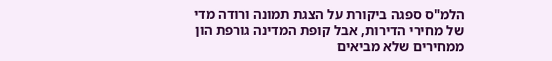הלמ"ס ספגה ביקורת על הצגת תמונה ורודה מדי של מחירי הדירות, אבל קופת המדינה גורפת הון ממחירים שלא מביאים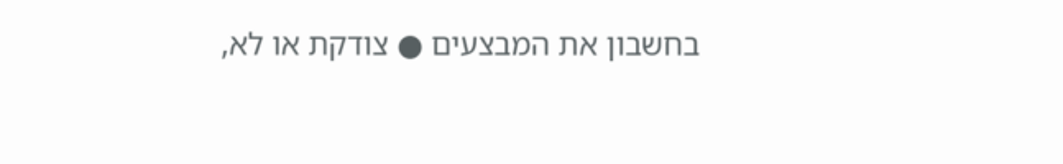בחשבון את המבצעים ● צודקת או לא,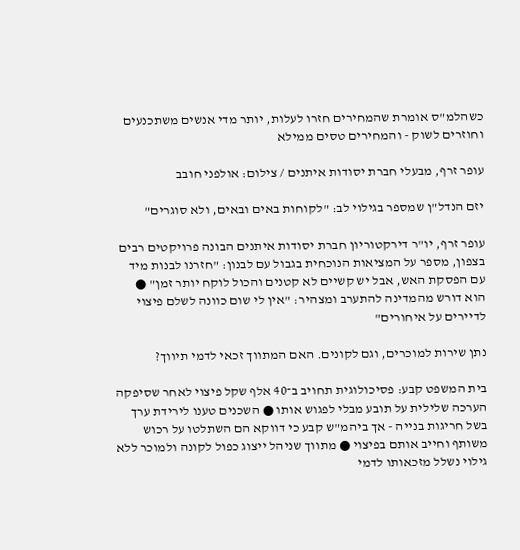כשהלמ"ס אומרת שהמחירים חזרו לעלות, יותר מדי אנשים משתכנעים וחוזרים לשוק - והמחירים טסים ממילא

עופר זרף, מבעלי חברת יסודות איתנים / צילום: אולפני חובב

יזם הנדל"ן שמספר בגילוי לב: "לקוחות באים ובאים, ולא סוגרים"

עופר זרף, יו"ר דירקטוריון חברת יסודות איתנים הבונה פרויקטים רבים בצפון, מספר על המציאות הנוכחית בגבול עם לבנון: "חזרנו לבנות מיד עם הפסקת האש, אבל יש קשיים לא קטנים והכול לוקח יותר זמן" ● הוא דורש מהמדינה להתערב ומצהיר: "אין לי שום כוונה לשלם פיצוי לדיירים על איחורים"

נתן שירות למוכרים, וגם לקונים. האם המתווך זכאי לדמי תיווך?

בית המשפט קבע: פסיכולוגית תחויב ב־40 אלף שקל פיצוי לאחר שסיפקה הערכה שלילית על תובע מבלי לפגוש אותו ● השכנים טענו לירידת ערך בשל חריגות בנייה - אך ביהמ"ש קבע כי דווקא הם השתלטו על רכוש משותף וחייב אותם בפיצוי ● מתווך שניהל ייצוג כפול לקונה ולמוכר ללא גילוי נשלל מזכאותו לדמי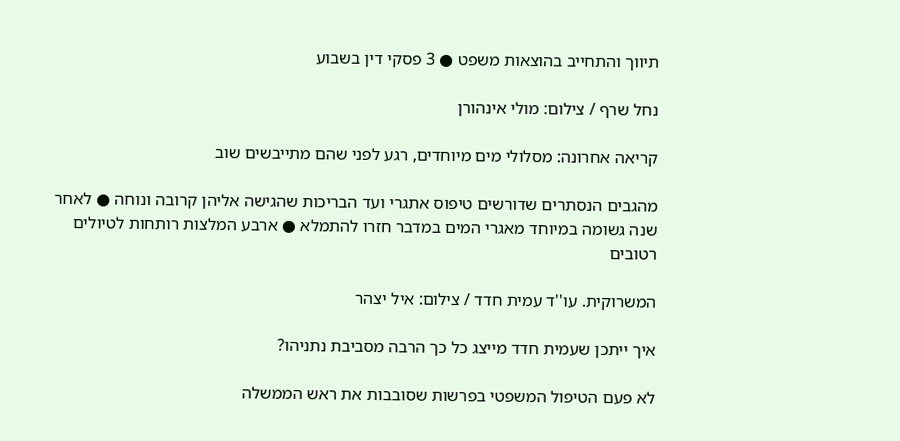תיווך והתחייב בהוצאות משפט ● 3 פסקי דין בשבוע

נחל שרף / צילום: מולי אינהורן

קריאה אחרונה: מסלולי מים מיוחדים, רגע לפני שהם מתייבשים שוב

מהגבים הנסתרים שדורשים טיפוס אתגרי ועד הבריכות שהגישה אליהן קרובה ונוחה ● לאחר שנה גשומה במיוחד מאגרי המים במדבר חזרו להתמלא ● ארבע המלצות רותחות לטיולים רטובים

המשרוקית. עו''ד עמית חדד / צילום: איל יצהר

איך ייתכן שעמית חדד מייצג כל כך הרבה מסביבת נתניהו?

לא פעם הטיפול המשפטי בפרשות שסובבות את ראש הממשלה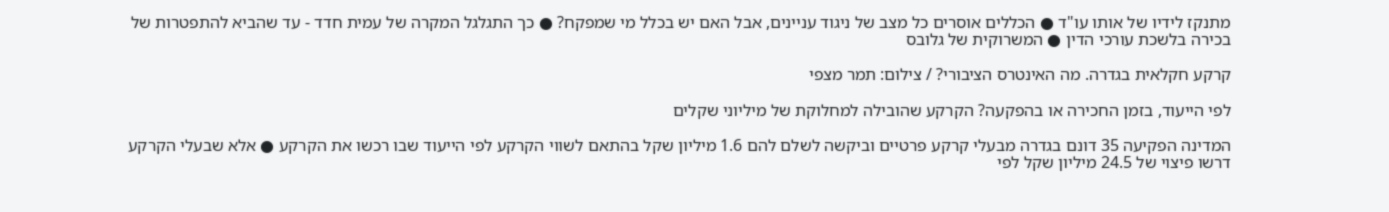מתנקז לידיו של אותו עו"ד ● הכללים אוסרים כל מצב של ניגוד עניינים, אבל האם יש בכלל מי שמפקח? ● כך התגלגל המקרה של עמית חדד - עד שהביא להתפטרות של בכירה בלשכת עורכי הדין ● המשרוקית של גלובס

קרקע חקלאית בגדרה. מה האינטרס הציבורי? / צילום: תמר מצפי

לפי הייעוד, בזמן החכירה או בהפקעה? הקרקע שהובילה למחלוקת של מיליוני שקלים

המדינה הפקיעה 35 דונם בגדרה מבעלי קרקע פרטיים וביקשה לשלם להם 1.6 מיליון שקל בהתאם לשווי הקרקע לפי הייעוד שבו רכשו את הקרקע ● אלא שבעלי הקרקע דרשו פיצוי של 24.5 מיליון שקל לפי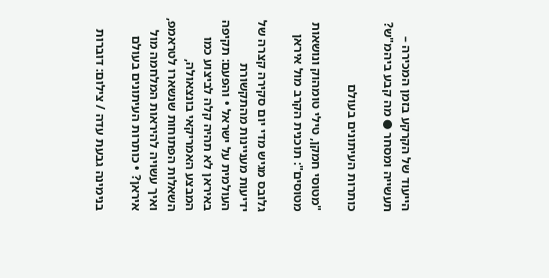הייעוד של הקרקע בזמן המכירה – תעשייה ומסחר ● מה קבע ביהמ"ש?

כותרות העיתונים בעולם

"מטוסי חמקן, טילי טומהוק ונושאות מטוסים": תוכנית הקרב מול איראן

גלובס מגיש מדי יום סקירה קצרה של ידיעות מעניינות מהתקשורת העולמית על ישראל • והפעם: תקיפה באיראן לא תהיה קלה לביצוע כמו המבצע האמריקאי בונצאולה, השאלות הפתוחות שנשארו לטראמפ, ואיך עשויה להיראות המלחמה מול איראן? • כותרות העיתונים בעולם

בנימינה גבעת עדה / צילום: דוברות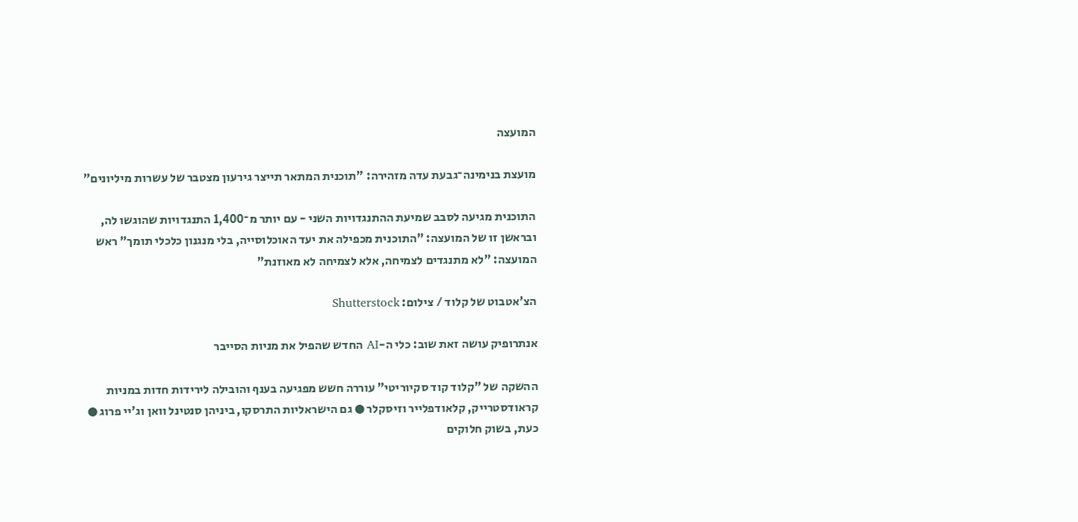המועצה

מועצת בנימינה־גבעת עדה מזהירה: "תוכנית המתאר תייצר גירעון מצטבר של עשרות מיליונים"

התוכנית מגיעה לסבב שמיעת ההתנגדויות השני - עם יותר מ־1,400 התנגדויות שהוגשו לה, ובראשן זו של המועצה: "התוכנית מכפילה את יעד האוכלוסייה, בלי מנגנון כלכלי תומך" ראש המועצה: "לא מתנגדים לצמיחה, אלא לצמיחה לא מאוזנת"

הצ'אטבוט של קלוד / צילום: Shutterstock

אנתרופיק עושה זאת שוב: כלי ה-AI החדש שהפיל את מניות הסייבר

ההשקה של "קלוד קוד סקיוריטי" עוררה חשש מפגיעה בענף והובילה לירידות חדות במניות קראודסטרייק, קלאודפלייר וזיסקלר ● גם הישראליות התרסקו, ביניהן סנטינל וואן וג'יי פרוג ● כעת, בשוק חלוקים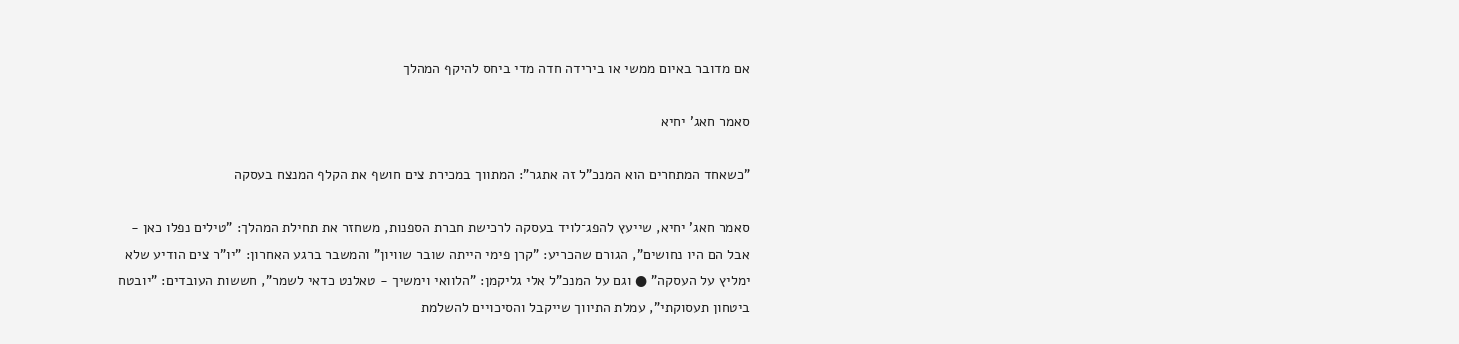אם מדובר באיום ממשי או בירידה חדה מדי ביחס להיקף המהלך

סאמר חאג' יחיא

"כשאחד המתחרים הוא המנכ"ל זה אתגר": המתווך במכירת צים חושף את הקלף המנצח בעסקה

סאמר חאג' יחיא, שייעץ להפג־לויד בעסקה לרכישת חברת הספנות, משחזר את תחילת המהלך: "טילים נפלו כאן - אבל הם היו נחושים", הגורם שהכריע: "קרן פימי הייתה שובר שוויון" והמשבר ברגע האחרון: "יו"ר צים הודיע שלא ימליץ על העסקה" ● וגם על המנכ"ל אלי גליקמן: "הלוואי וימשיך - טאלנט כדאי לשמר", חששות העובדים: "יובטח ביטחון תעסוקתי", עמלת התיווך שייקבל והסיכויים להשלמת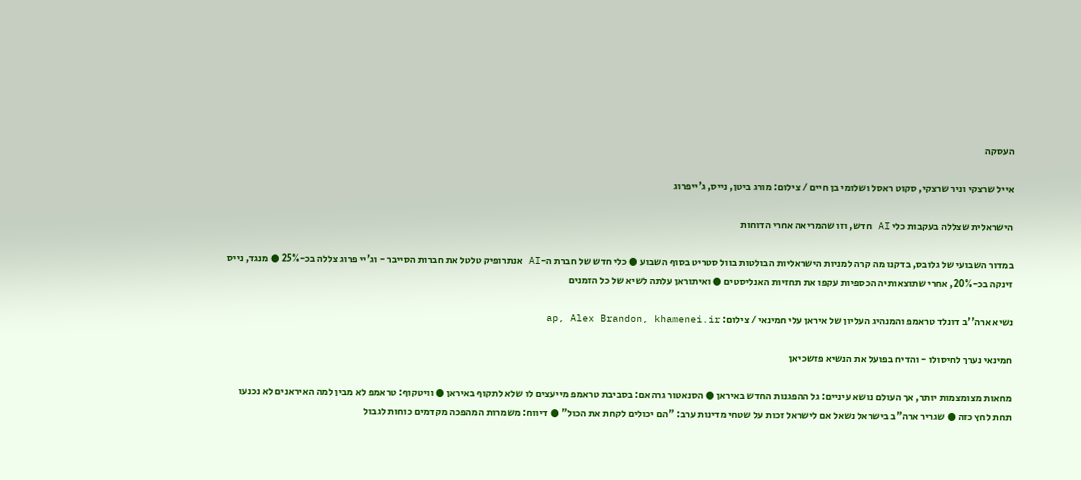העסקה

אייל שרצקי וניר שרצקי, סקוט ראסל ושלומי בן חיים / צילום: מורג ביטן, נייס, ג'ייפרוג

הישראלית שצללה בעקבות כלי AI חדש, וזו שהמריאה אחרי הדוחות

במדור השבועי של גלובס, בדקנו מה קרה למניות הישראליות הבולטות בוול סטריט בסוף השבוע ● כלי חדש של חברת ה-AI אנתרופיק טלטל את חברות הסייבר - וג'יי פרוג צללה בכ-25% ● מנגד, נייס זינקה בכ-20%, אחרי שתוצאותיה הכספיות עקפו את תחזיות האנליסטים ● ואיתוראן עלתה לשיא של כל הזמנים

נשיא ארה''ב דונלד טראמפ והמנהיג העליון של איראן עלי חמינאי / צילום: ap, Alex Brandon, khamenei.ir

חמינאי נערך לחיסולו - והדיח בפועל את הנשיא פזשכיאן

מחאות מצומצמות יותר, אך העולם נושא עיניים: גל ההפגנות החדש באיראן ● הסנאטור גרהאם: בסביבת טראמפ מייעצים לו שלא לתקוף באיראן ● וויטקוף: טראמפ לא מבין למה האיראנים לא נכנעו תחת לחץ כזה ● שגריר ארה"ב בישראל נשאל אם לישראל זכות על שטחי מדינות ערב: "הם יכולים לקחת את הכול" ● דיווח: משמרות המהפכה מקדמים כוחות לגבול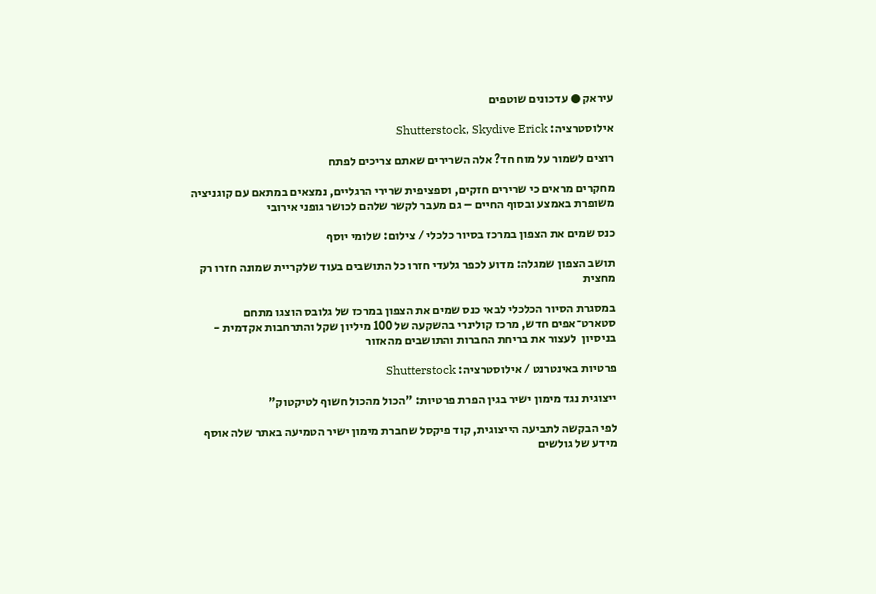עיראק ● עדכונים שוטפים

אילוסטרציה: Shutterstock, Skydive Erick

רוצים לשמור על מוח חד? אלה השרירים שאתם צריכים לפתח

מחקרים מראים כי שרירים חזקים, וספציפית שרירי הרגליים, נמצאים במתאם עם קוגניציה משופרת באמצע ובסוף החיים – גם מעבר לקשר שלהם לכושר גופני אירובי

כנס שמים את הצפון במרכז בסיור כלכלי / צילום: שלומי יוסף

תושב הצפון שמגלה: מדוע לכפר גלעדי חזרו כל התושבים בעוד שלקריית שמונה חזרו רק מחצית

במסגרת הסיור הכלכלי לבאי כנס שמים את הצפון במרכז של גלובס הוצגו מתחם סטארט־אפים חדש, מרכז קולינרי בהשקעה של 100 מיליון שקל והתרחבות אקדמית - בניסיון  לעצור את בריחת החברות והתושבים מהאזור

פרטיות באינטרנט / אילוסטרציה: Shutterstock

ייצוגית נגד מימון ישיר בגין הפרת פרטיות: "הכול מהכול חשוף לטיקטוק"

לפי הבקשה לתביעה הייצוגית, קוד פיקסל שחברת מימון ישיר הטמיעה באתר שלה אוסף מידע של גולשים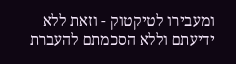ומעבירו לטיקטוק - וזאת ללא ידיעתם וללא הסכמתם להעברת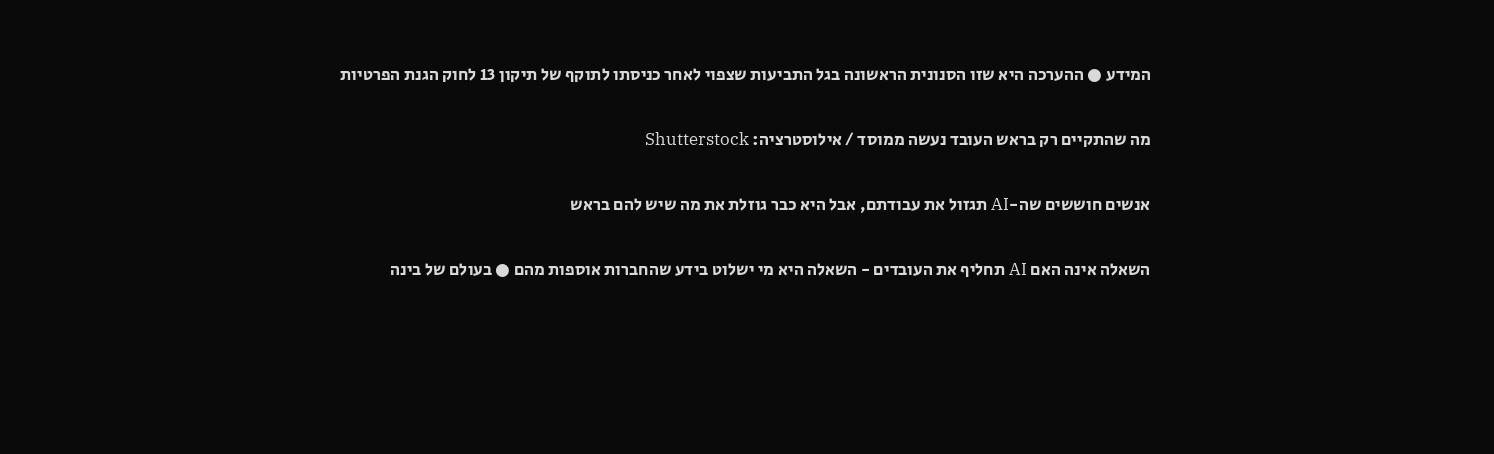המידע ● ההערכה היא שזו הסנונית הראשונה בגל התביעות שצפוי לאחר כניסתו לתוקף של תיקון 13 לחוק הגנת הפרטיות

מה שהתקיים רק בראש העובד נעשה ממוסד / אילוסטרציה: Shutterstock

אנשים חוששים שה-AI תגזול את עבודתם, אבל היא כבר גוזלת את מה שיש להם בראש

השאלה אינה האם AI תחליף את העובדים - השאלה היא מי ישלוט בידע שהחברות אוספות מהם ● בעולם של בינה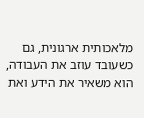מלאכותית ארגונית, גם כשעובד עוזב את העבודה, הוא משאיר את הידע ואת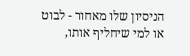הניסיון שלו מאחור - לבוט או למי שיחליף אותו,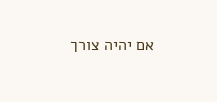אם יהיה צורך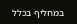במחליף בכלל